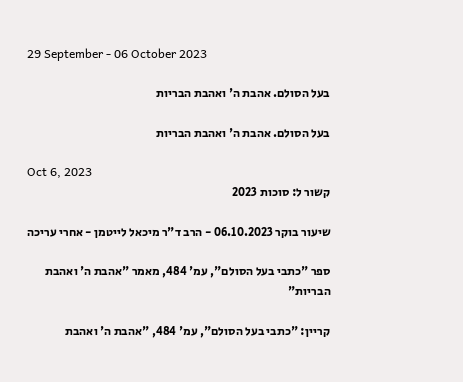29 September - 06 October 2023

בעל הסולם. אהבת ה' ואהבת הבריות

בעל הסולם. אהבת ה' ואהבת הבריות

Oct 6, 2023
קשור ל: סוכות 2023

שיעור בוקר 06.10.2023 - הרב ד"ר מיכאל לייטמן - אחרי עריכה

ספר "כתבי בעל הסולם", עמ' 484, מאמר "אהבת ה' ואהבת הבריות"

קריין: "כתבי בעל הסולם", עמ' 484, "אהבת ה' ואהבת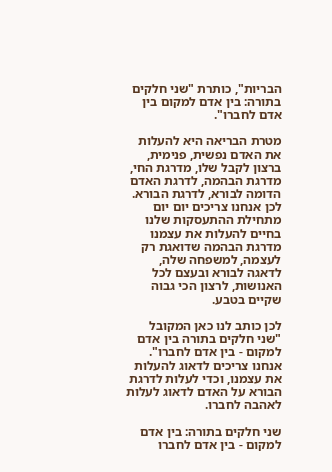הבריות", כותרת "שני חלקים בתורה: בין אדם למקום בין אדם לחברו".

מטרת הבריאה היא להעלות את האדם נפשית, פנימית, ברצון לקבל שלו, מדרגת החי, מדרגת הבהמה, לדרגת האדם הדומה לבורא, לדרגת הבורא. לכן אנחנו צריכים יום יום מתחילת ההתעסקות שלנו בחיים להעלות את עצמנו מדרגת הבהמה שדואגת רק לעצמה, למשפחה שלה, לדאגה לבורא ובעצם לכל האנושות, לרצון הכי גבוה שקיים בטבע.

לכן כותב לנו כאן המקובל "שני חלקים בתורה בין אדם למקום - בין אדם לחברו". אנחנו צריכים לדאוג להעלות את עצמנו, וכדי לעלות לדרגת הבורא על האדם לדאוג לעלות לאהבה לחברו.

שני חלקים בתורה: בין אדם למקום - בין אדם לחברו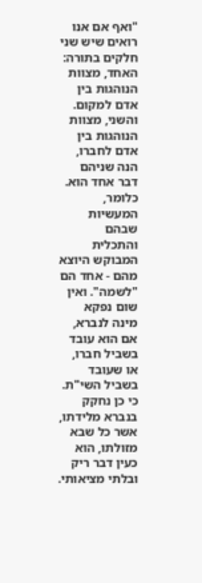"ואף אם אנו רואים שיש שני חלקים בתורה: האחד, מצוות הנוהגות בין אדם למקום. והשני, מצוות הנוהגות בין אדם לחברו, הנה שניהם דבר אחד הוא. כלומר, המעשיות שבהם והתכלית המבוקש היוצא מהם - אחד הם "לשמה". ואין שום נפקא מינה לנברא, אם הוא עובד בשביל חברו, או שעובד בשביל השי"ת. כי כן נחקק בנברא מלידתו, אשר כל שבא מזולתו, הוא כעין דבר ריק ובלתי מציאותי.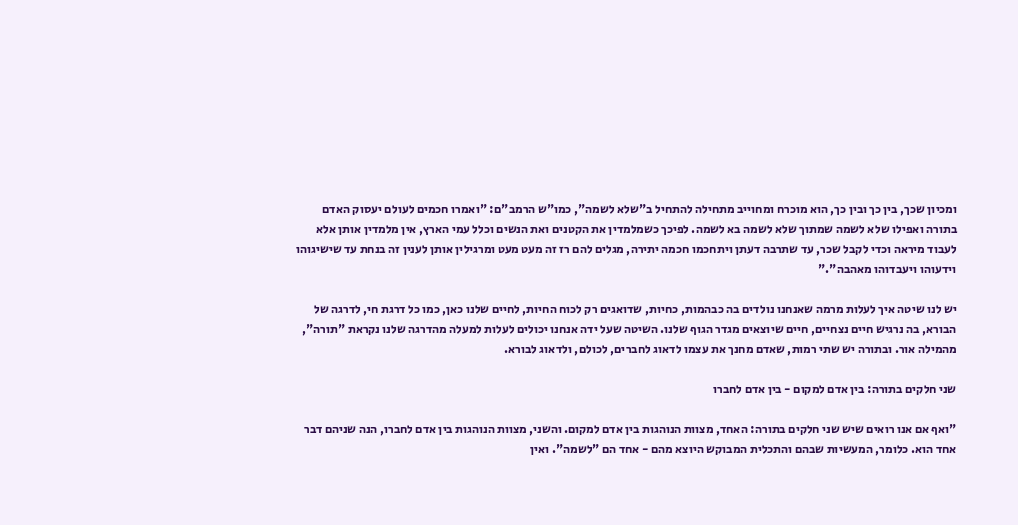ומכיון שכך, בין כך ובין כך, הוא מוכרח ומחוייב מתחילה להתחיל ב"שלא לשמה", כמו"ש הרמב"ם: "ואמרו חכמים לעולם יעסוק האדם בתורה ואפילו שלא לשמה שמתוך שלא לשמה בא לשמה. לפיכך כשמלמדין את הקטנים ואת הנשים וכלל עמי הארץ, אין מלמדין אותן אלא לעבוד מיראה וכדי לקבל שכר, עד שתרבה דעתן ויתחכמו חכמה יתירה, מגלים להם רז זה מעט מעט ומרגילין אותן לענין זה בנחת עד שישיגוהו וידעוהו ויעבדוהו מאהבה"."

יש לנו שיטה איך לעלות מרמה שאנחנו נולדים בה כבהמות, כחיות, שדואגים רק לכוח החיות, לחיים שלנו כאן, כמו כל דרגת חי, לדרגה של הבורא, בה נרגיש חיים נצחיים, חיים שיוצאים מגדר הגוף שלנו. השיטה שעל ידה אנחנו יכולים לעלות למעלה מהדרגה שלנו נקראת "תורה", מהמילה אור. ובתורה יש שתי רמות, שאדם מחנך את עצמו לדאוג לחברים, לכולם, ולדאוג לבורא.

שני חלקים בתורה: בין אדם למקום - בין אדם לחברו

"ואף אם אנו רואים שיש שני חלקים בתורה: האחד, מצוות הנוהגות בין אדם למקום. והשני, מצוות הנוהגות בין אדם לחברו, הנה שניהם דבר אחד הוא. כלומר, המעשיות שבהם והתכלית המבוקש היוצא מהם - אחד הם "לשמה". ואין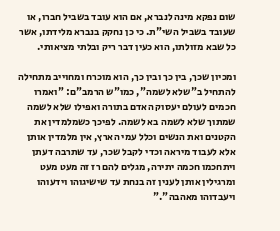שום נפקא מינה לנברא, אם הוא עובד בשביל חברו, או שעובד בשביל השי"ת. כי כן נחקק בנברא מלידתו, אשר כל שבא מזולתו, הוא כעין דבר ריק ובלתי מציאותי.

ומכיון שכך, בין כך ובין כך, הוא מוכרח ומחוייב מתחילה להתחיל ב"שלא לשמה", כמו"ש הרמב"ם: "ואמרו חכמים לעולם יעסוק האדם בתורה ואפילו שלא לשמה שמתוך שלא לשמה בא לשמה. לפיכך כשמלמדין את הקטנים ואת הנשים וכלל עמי הארץ, אין מלמדין אותן אלא לעבוד מיראה וכדי לקבל שכר, עד שתרבה דעתן ויתחכמו חכמה יתירה, מגלים להם רז זה מעט מעט ומרגילין אותן לענין זה בנחת עד שישיגוהו וידעוהו ויעבדוהו מאהבה"."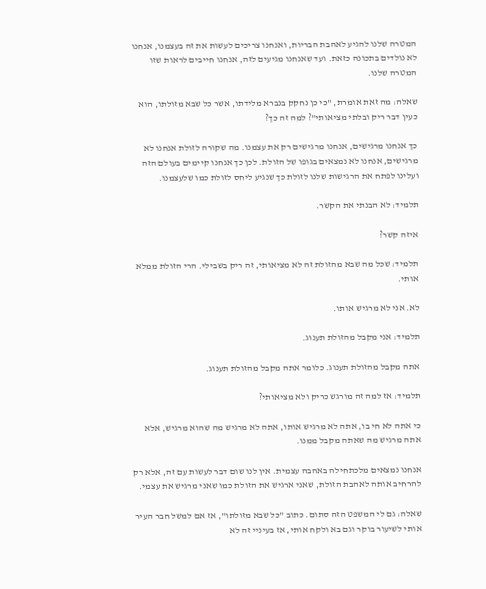המטרה שלנו להגיע לאהבת הבריות, ואנחנו צריכים לעשות את זה בעצמנו, אנחנו לא נולדים בתכונה כזאת. ועד שאנחנו מגיעים לזה, אנחנו חייבים לראות שזו המטרה שלנו.

שאלה: מה זאת אומרת, "כי כן נחקק בנברא מלידתו, אשר כל שבא מזולתו, הוא כעין דבר ריק ובלתי מציאותי"? למה זה כך?

כך אנחנו מרגישים, אנחנו מרגישים רק את עצמנו. מה שקורה לזולת אנחנו לא מרגישים, אנחנו לא נמצאים בגופו של הזולת. לכן כך אנחנו קיימים בעולם הזה ועלינו לפתח את הרגישות שלנו לזולת כך שנגיע ליחס לזולת כמו שלעצמנו.

תלמיד: לא הבנתי את הקשר.

איזה קשר?

תלמיד: שכל מה שבא מהזולת זה לא מציאותי, זה ריק בשבילי. הרי הזולת ממלא אותי.

לא. אני לא מרגיש אותו.

תלמיד: אני מקבל מהזולת תענוג.

אתה מקבל מהזולת תענוג. כלומר אתה מקבל מהזולת תענוג.

תלמיד: אז למה זה מורגש כריק ולא מציאותי?

כי אתה לא חי בו, אתה לא מרגיש אותו, אתה לא מרגיש מה שהוא מרגיש, אלא אתה מרגיש מה שאתה מקבל ממנו.

אנחנו נמצאים מלכתחילה באהבה עצמית. אין לנו שום דבר לעשות עם זה, אלא רק להרחיב אותה לאהבת הזולת, שאני ארגיש את הזולת כמו שאני מרגיש את עצמי.

שאלה: גם לי המשפט הזה סתום. כתוב "כל שבא מזולתו", אז אם למשל חבר העיר אותי לשיעור בוקר וגם בא ולקח אותי, אז בעיניי זה לא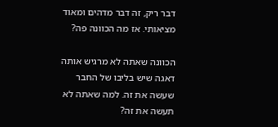דבר ריק, זה דבר מדהים ומאוד מציאותי. אז מה הכוונה פה?

הכוונה שאתה לא מרגיש אותה דאגה שיש בליבו של החבר שעשה את זה. למה שאתה לא תעשה את זה?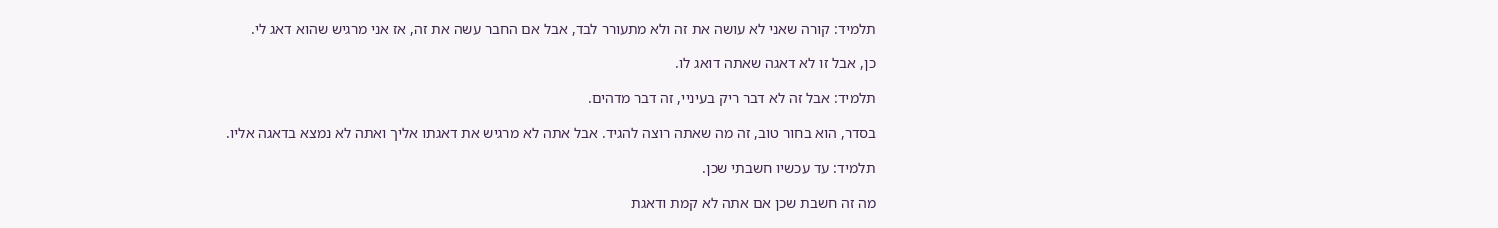תלמיד: קורה שאני לא עושה את זה ולא מתעורר לבד, אבל אם החבר עשה את זה, אז אני מרגיש שהוא דאג לי.

כן, אבל זו לא דאגה שאתה דואג לו.

תלמיד: אבל זה לא דבר ריק בעיניי, זה דבר מדהים.

בסדר, הוא בחור טוב, זה מה שאתה רוצה להגיד. אבל אתה לא מרגיש את דאגתו אליך ואתה לא נמצא בדאגה אליו.

תלמיד: עד עכשיו חשבתי שכן.

מה זה חשבת שכן אם אתה לא קמת ודאגת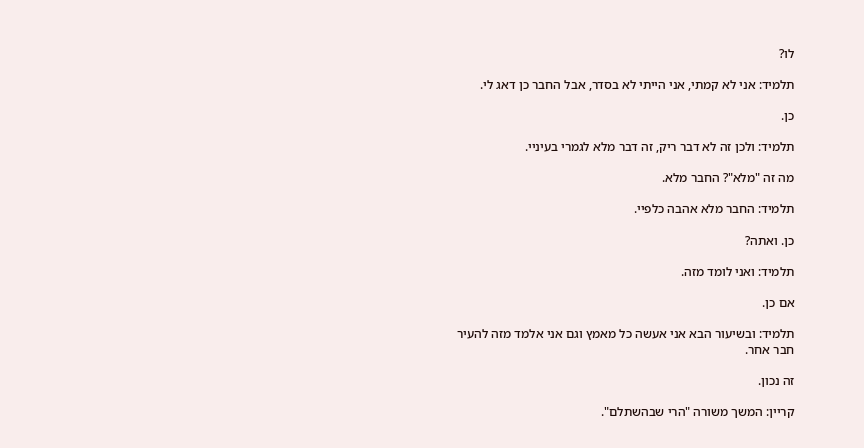לו?

תלמיד: אני לא קמתי, אני הייתי לא בסדר, אבל החבר כן דאג לי.

כן.

תלמיד: ולכן זה לא דבר ריק, זה דבר מלא לגמרי בעיניי.

מה זה "מלא"? החבר מלא.

תלמיד: החבר מלא אהבה כלפיי.

כן. ואתה?

תלמיד: ואני לומד מזה.

אם כן.

תלמיד: ובשיעור הבא אני אעשה כל מאמץ וגם אני אלמד מזה להעיר חבר אחר.

זה נכון.

קריין: המשך משורה "הרי שבהשתלם".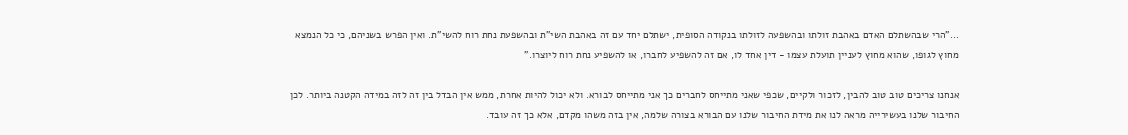..."הרי שבהשתלם האדם באהבת זולתו ובהשפעה לזולתו בנקודה הסופית, ישתלם יחד עם זה באהבת השי"ת ובהשפעת נחת רוח להשי"ת. ואין הפרש בשניהם, כי כל הנמצא מחוץ לגופו, שהוא מחוץ לעניין תועלת עצמו - דין אחד לו, אם זה להשפיע לחברו, או להשפיע נחת רוח ליוצרו."

אנחנו צריכים טוב טוב להבין, לזכור ולקיים, שכפי שאני מתייחס לחברים כך אני מתייחס לבורא. ולא יכול להיות אחרת, ממש אין הבדל בין זה לזה במידה הקטנה ביותר. לכן החיבור שלנו בעשירייה מראה לנו את מידת החיבור שלנו עם הבורא בצורה שלמה, אין בזה משהו מקדם, אלא כך זה עובד.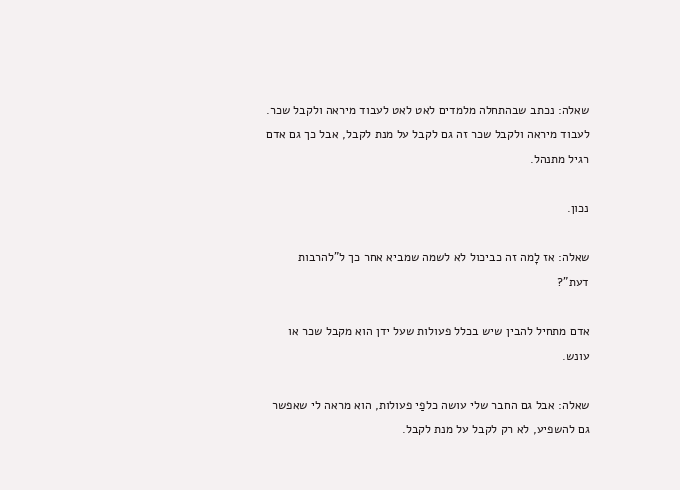שאלה: נכתב שבהתחלה מלמדים לאט לאט לעבוד מיראה ולקבל שכר. לעבוד מיראה ולקבל שכר זה גם לקבל על מנת לקבל, אבל כך גם אדם רגיל מתנהל.

נכון.

שאלה: אז לָמה זה כביכול לא לשמה שמביא אחר כך ל"להרבות דעת"?

אדם מתחיל להבין שיש בכלל פעולות שעל ידן הוא מקבל שכר או עונש.

שאלה: אבל גם החבר שלי עושה כלפַי פעולות, הוא מראה לי שאפשר גם להשפיע, לא רק לקבל על מנת לקבל.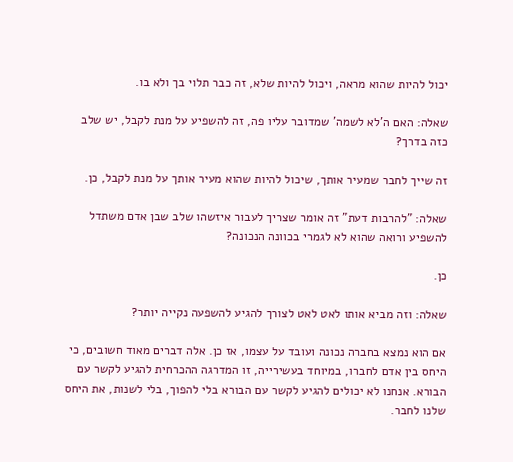יכול להיות שהוא מראה, ויכול להיות שלא, זה כבר תלוי בך ולא בו.

שאלה: האם ה'לא לשמה' שמדובר עליו פה, זה להשפיע על מנת לקבל, יש שלב כזה בדרך?

זה שייך לחבר שמעיר אותך, שיכול להיות שהוא מעיר אותך על מנת לקבל, כן.

שאלה: "להרבות דעת" זה אומר שצריך לעבור איזשהו שלב שבן אדם משתדל להשפיע ורואה שהוא לא לגמרי בכוונה הנכונה?

כן.

שאלה: וזה מביא אותו לאט לאט לצורך להגיע להשפעה נקייה יותר?

אם הוא נמצא בחברה נכונה ועובד על עצמו, אז כן. אלה דברים מאוד חשובים, כי היחס בין אדם לחברו, במיוחד בעשירייה, זו המדרגה ההכרחית להגיע לקשר עם הבורא. אנחנו לא יכולים להגיע לקשר עם הבורא בלי להפוך, בלי לשנות, את היחס שלנו לחבר.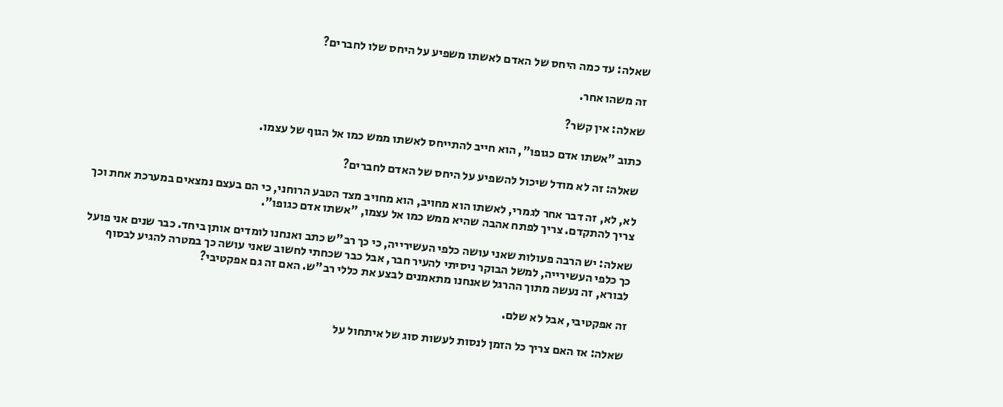שאלה: עד כמה היחס של האדם לאשתו משפיע על היחס שלו לחברים?

זה משהו אחר.

שאלה: אין קשר?

כתוב "אשתו אדם כגופו", הוא חייב להתייחס לאשתו ממש כמו אל הגוף של עצמו.

שאלה: זה לא מודל שיכול להשפיע על היחס של האדם לחברים?

לא, לא, זה דבר אחר לגמרי, לאשתו הוא מחויב, הוא מחויב מצד הטבע הרוחני, כי הם בעצם נמצאים במערכת אחת וכך צריך להתקדם. צריך לפתח אהבה שהיא ממש כמו אל עצמו, "אשתו אדם כגופו".

שאלה: יש הרבה פעולות שאני עושה כלפי העשירייה, כי כך רב"ש כתב ואנחנו לומדים אותן ביחד. כבר שנים אני פועל כך כלפי העשירייה, למשל הבוקר ניסיתי להעיר חבר, אבל כבר שכחתי לחשוב שאני עושה כך במטרה להגיע לבסוף לבורא, זה נעשה מתוך ההרגל שאנחנו מתאמנים לבצע את כללי רב"ש. האם זה גם אפקטיבי?

זה אפקטיבי, אבל לא שלם.

שאלה: אז האם צריך כל הזמן לנסות לעשות סוג של איתחול על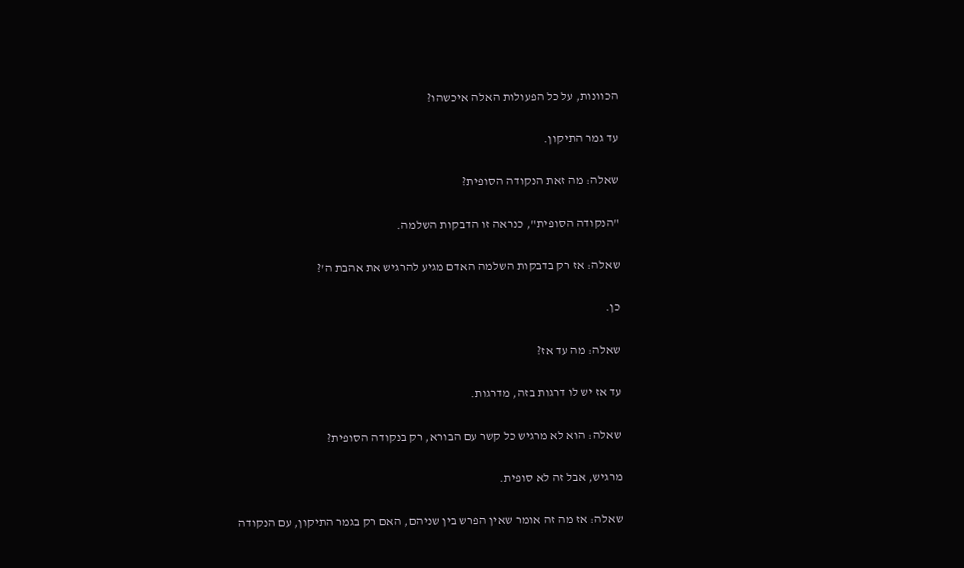הכוונות, על כל הפעולות האלה איכשהו?

עד גמר התיקון.

שאלה: מה זאת הנקודה הסופית?

"הנקודה הסופית", כנראה זו הדבקות השלמה.

שאלה: אז רק בדבקות השלמה האדם מגיע להרגיש את אהבת ה'?

כן.

שאלה: מה עד אז?

עד אז יש לו דרגות בזה, מדרגות.

שאלה: הוא לא מרגיש כל קשר עם הבורא, רק בנקודה הסופית?

מרגיש, אבל זה לא סופית.

שאלה: אז מה זה אומר שאין הפרש בין שניהם, האם רק בגמר התיקון, עם הנקודה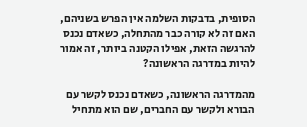הסופית, בדבקות השלמה אין הפרש בשניהם, האם זה לא קורה כבר מהתחלה, כשאדם נכנס להרגשה הזאת, אפילו הקטנה ביותר, זה אמור להיות במדרגה הראשונה?

מהמדרגה הראשונה, כשאדם נכנס לקשר עם הבורא ולקשר עם החברים, שם הוא מתחיל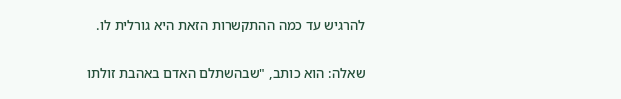להרגיש עד כמה ההתקשרות הזאת היא גורלית לו.

שאלה: הוא כותב, "שבהשתלם האדם באהבת זולתו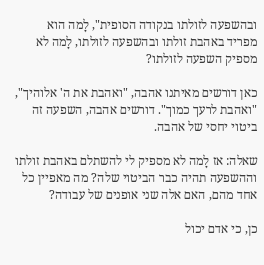ובהשפעה לזולתו בנקודה הסופית", לָמה הוא מפריד באהבת זולתו ובהשפעה לזולתו, לָמה לא מספיק השפעה לזולתו?

כאן דורשים מאיתנו אהבה, "ואהבת את ה' אלוהיך", "ואהבת לרעך כמוך". דורשים אהבה, השפעה זה ביטוי יחסי של אהבה.

שאלה: אז לָמה לא מספיק לי להשתלם באהבת זולתו וההשפעה תהיה כבר הביטוי שלה? מה מאפיין כל אחד מהם, האם אלה שני אופנים של עבודה?

כן, כי אדם יכול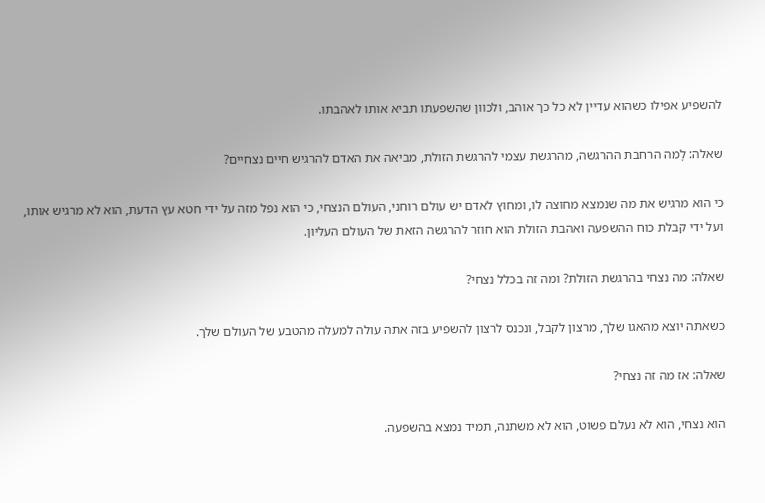להשפיע אפילו כשהוא עדיין לא כל כך אוהב, ולכוון שהשפעתו תביא אותו לאהבתו.

שאלה: לָמה הרחבת ההרגשה, מהרגשת עצמי להרגשת הזולת, מביאה את האדם להרגיש חיים נצחיים?

כי הוא מרגיש את מה שנמצא מחוצה לו, ומחוץ לאדם יש עולם רוחני, העולם הנצחי, כי הוא נפל מזה על ידי חטא עץ הדעת, הוא לא מרגיש אותו, ועל ידי קבלת כוח ההשפעה ואהבת הזולת הוא חוזר להרגשה הזאת של העולם העליון.

שאלה: מה נצחי בהרגשת הזולת? ומה זה בכלל נצחי?

כשאתה יוצא מהאגו שלך, מרצון לקבל, ונכנס לרצון להשפיע בזה אתה עולה למעלה מהטבע של העולם שלך.

שאלה: אז מה זה נצחי?

הוא נצחי, הוא לא נעלם פשוט, הוא לא משתנה, תמיד נמצא בהשפעה.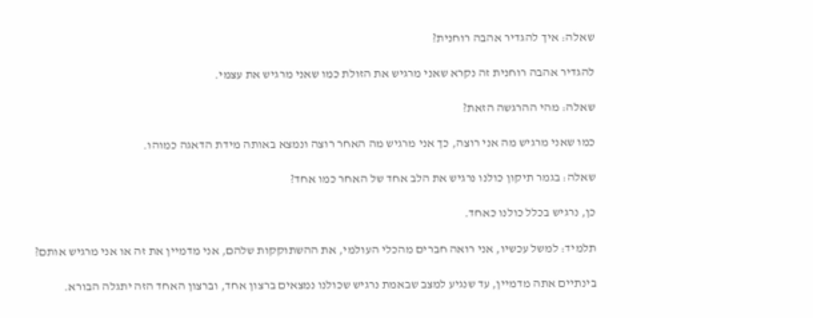שאלה: איך להגדיר אהבה רוחנית?

להגדיר אהבה רוחנית זה נקרא שאני מרגיש את הזולת כמו שאני מרגיש את עצמי.

שאלה: מהי ההרגשה הזאת?

כמו שאני מרגיש מה אני רוצה, כך אני מרגיש מה האחר רוצה ונמצא באותה מידת הדאגה כמוהו.

שאלה: בגמר תיקון כולנו נרגיש את הלב אחד של האחר כמו אחד?

כן, נרגיש בכלל כולנו כאחד.

תלמיד: למשל עכשיו, אני רואה חברים מהכלי העולמי, את ההשתוקקות שלהם, אני מדמיין את זה או אני מרגיש אותם?

בינתיים אתה מדמיין, עד שנגיע למצב שבאמת נרגיש שכולנו נמצאים ברצון אחד, וברצון האחד הזה יתגלה הבורא.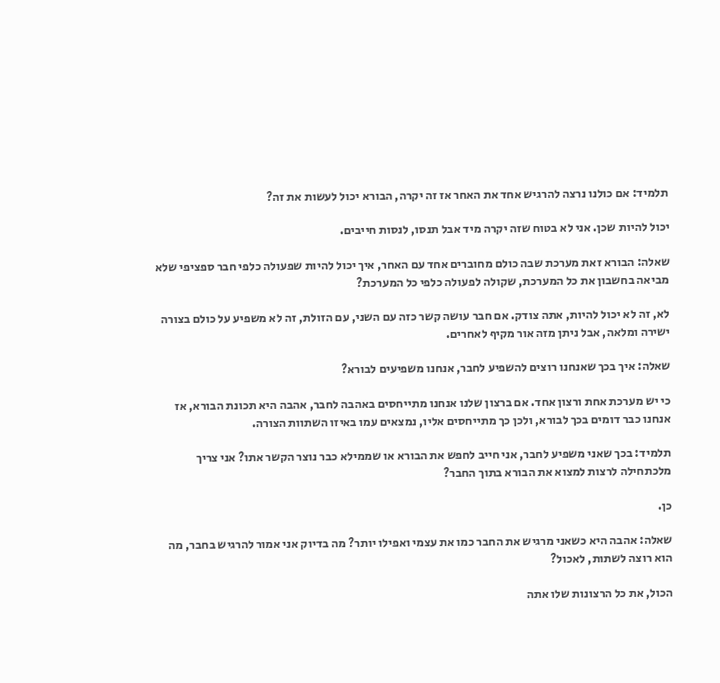תלמיד: אם כולנו נרצה להרגיש אחד את האחר אז זה יקרה, הבורא יכול לעשות את זה?

יכול להיות שכן. אני לא בטוח שזה יקרה מיד אבל תנסו, לנסות חייבים.

שאלה: הבורא זאת מערכת שבה כולם מחוברים אחד עם האחר, איך יכול להיות שפעולה כלפי חבר ספציפי שלא מביאה בחשבון את כל המערכת, שקולה לפעולה כלפי כל המערכת?

לא, זה לא יכול להיות, אתה צודק. אם חבר עושה קשר כזה עם השני, עם הזולת, זה לא משפיע על כולם בצורה ישירה ומלאה, אבל ניתן מזה אור מקיף לאחרים.

שאלה: איך בכך שאנחנו רוצים להשפיע לחבר, אנחנו משפיעים לבורא?

כי יש מערכת אחת ורצון אחד. אם ברצון שלנו אנחנו מתייחסים באהבה לחבר, אהבה היא תכונת הבורא, אז אנחנו כבר דומים בכך לבורא, ולכן כך מתייחסים אליו, נמצאים עמו באיזו השתוות הצורה.

תלמיד: בכך שאני משפיע לחבר, אני חייב לחפש את הבורא או שממילא כבר נוצר הקשר אתו? אני צריך מלכתחילה לרצות למצוא את הבורא בתוך החבר?

כן.

שאלה: אהבה היא כשאני מרגיש את החבר כמו את עצמי ואפילו יותר? מה בדיוק אני אמור להרגיש בחבר, מה הוא רוצה לשתות, לאכול?

הכול, את כל הרצונות שלו אתה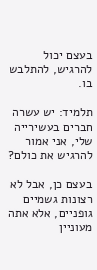בעצם יכול להרגיש, להתלבש בו.

תלמיד: יש עשרה חברים בעשירייה שלי, אני אמור להרגיש את כולם?

בעצם כן, אבל לא רצונות גשמיים גופניים, אלא אתה מעוניין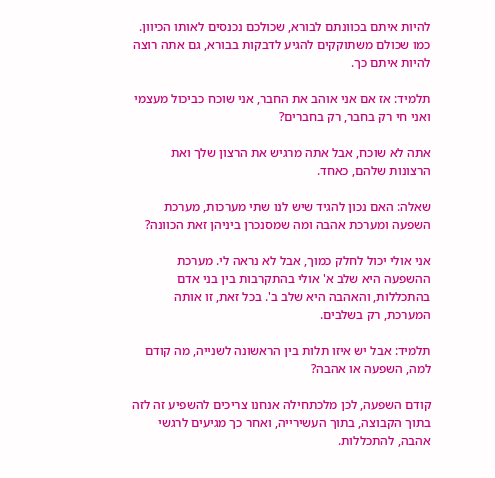להיות איתם בכוונתם לבורא, שכולכם נכנסים לאותו הכיוון. כמו שכולם משתוקקים להגיע לדבקות בבורא, גם אתה רוצה להיות איתם כך.

תלמיד: אז אם אני אוהב את החבר, אני שוכח כביכול מעצמי ואני חי רק בחבר, רק בחברים?

אתה לא שוכח, אבל אתה מרגיש את הרצון שלך ואת הרצונות שלהם, כאחד.

שאלה: האם נכון להגיד שיש לנו שתי מערכות, מערכת השפעה ומערכת אהבה ומה שמסנכרן ביניהן זאת הכוונה?

אני אולי יכול לחלק כמוך, אבל לא נראה לי. מערכת ההשפעה היא שלב א' אולי בהתקרבות בין בני אדם בהתכללות, והאהבה היא שלב ב'. בכל זאת, זו אותה המערכת, רק בשלבים.

תלמיד: אבל יש איזו תלות בין הראשונה לשנייה, מה קודם למה, השפעה או אהבה?

קודם השפעה, לכן מלכתחילה אנחנו צריכים להשפיע זה לזה בתוך הקבוצה, בתוך העשירייה, ואחר כך מגיעים לרגשי אהבה, להתכללות.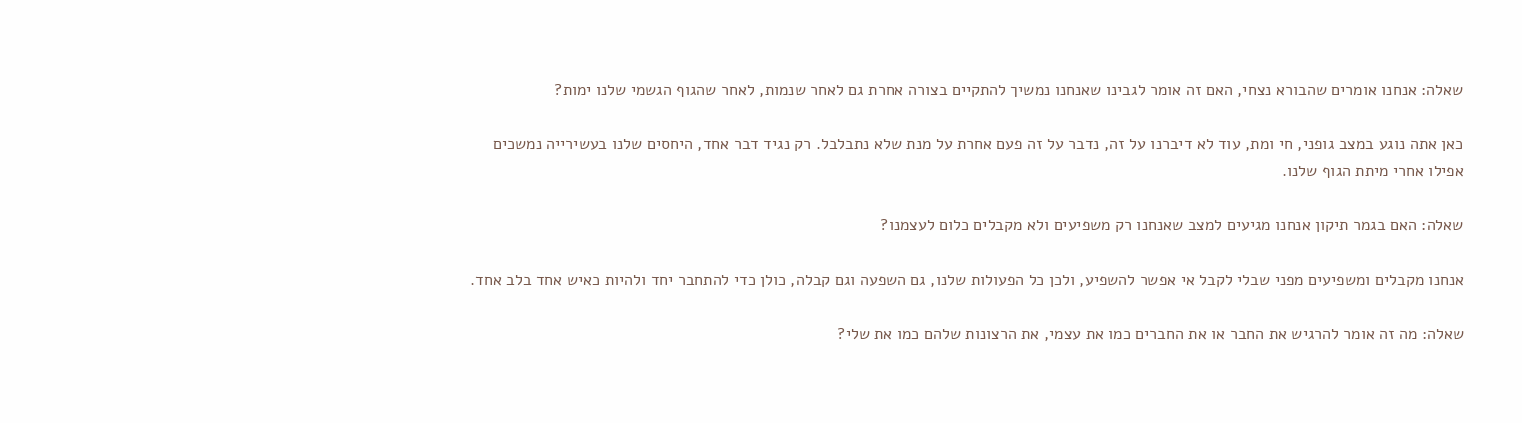שאלה: אנחנו אומרים שהבורא נצחי, האם זה אומר לגבינו שאנחנו נמשיך להתקיים בצורה אחרת גם לאחר שנמות, לאחר שהגוף הגשמי שלנו ימות?

כאן אתה נוגע במצב גופני, חי ומת, עוד לא דיברנו על זה, נדבר על זה פעם אחרת על מנת שלא נתבלבל. רק נגיד דבר אחד, היחסים שלנו בעשירייה נמשכים אפילו אחרי מיתת הגוף שלנו.

שאלה: האם בגמר תיקון אנחנו מגיעים למצב שאנחנו רק משפיעים ולא מקבלים כלום לעצמנו?

אנחנו מקבלים ומשפיעים מפני שבלי לקבל אי אפשר להשפיע, ולכן כל הפעולות שלנו, גם השפעה וגם קבלה, כולן כדי להתחבר יחד ולהיות כאיש אחד בלב אחד.

שאלה: מה זה אומר להרגיש את החבר או את החברים כמו את עצמי, את הרצונות שלהם כמו את שלי?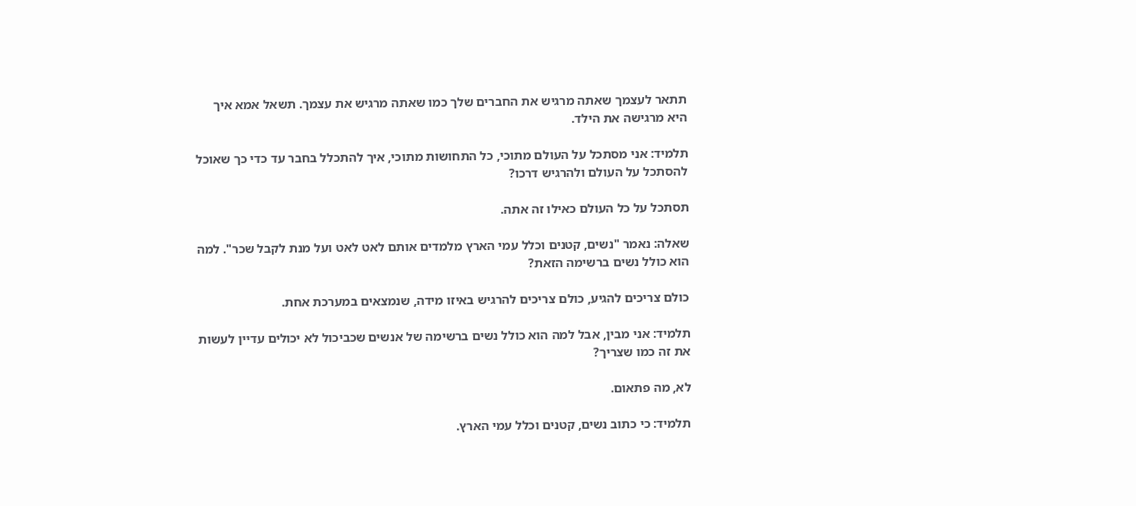תתאר לעצמך שאתה מרגיש את החברים שלך כמו שאתה מרגיש את עצמך. תשאל אמא איך היא מרגישה את הילד.

תלמיד: אני מסתכל על העולם מתוכי, כל התחושות מתוכי, איך להתכלל בחבר עד כדי כך שאוכל להסתכל על העולם ולהרגיש דרכו?

תסתכל על כל העולם כאילו זה אתה.

שאלה: נאמר "נשים, קטנים וכלל עמי הארץ מלמדים אותם לאט לאט ועל מנת לקבל שכר". למה הוא כולל נשים ברשימה הזאת?

כולם צריכים להגיע, כולם צריכים להרגיש באיזו מידה, שנמצאים במערכת אחת.

תלמיד: אני מבין, אבל למה הוא כולל נשים ברשימה של אנשים שכביכול לא יכולים עדיין לעשות את זה כמו שצריך?

לא, מה פתאום.

תלמיד: כי כתוב נשים, קטנים וכלל עמי הארץ.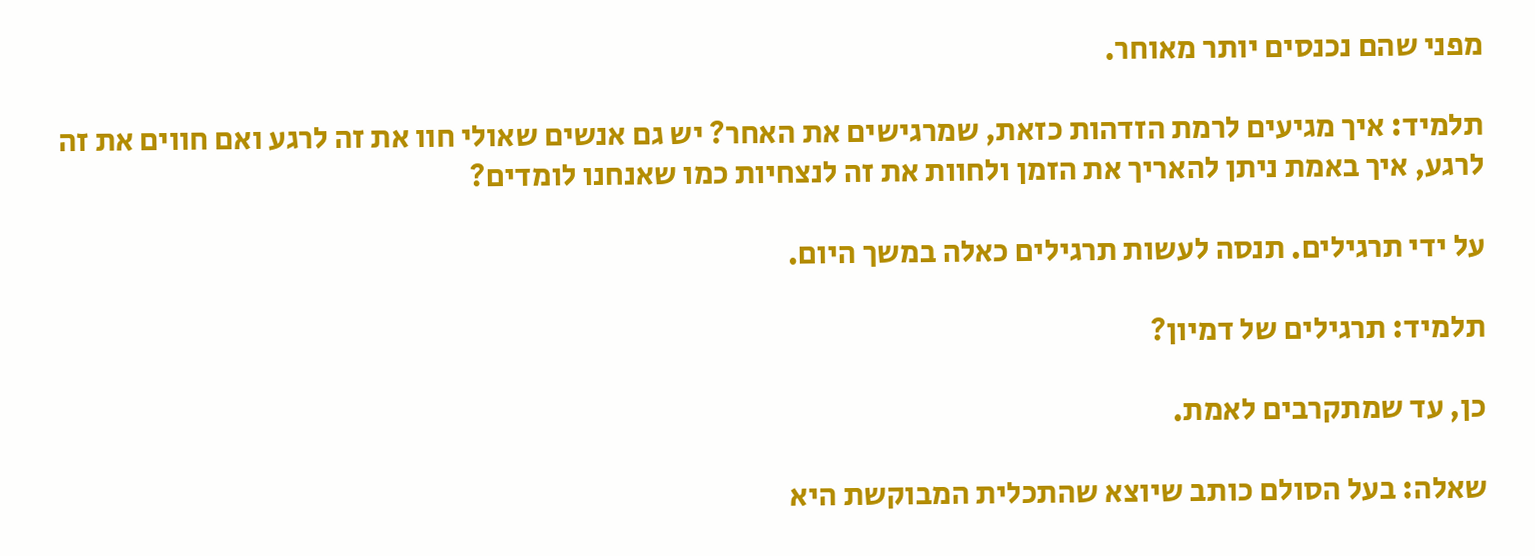מפני שהם נכנסים יותר מאוחר.

תלמיד: איך מגיעים לרמת הזדהות כזאת, שמרגישים את האחר? יש גם אנשים שאולי חוו את זה לרגע ואם חווים את זה לרגע, איך באמת ניתן להאריך את הזמן ולחוות את זה לנצחיות כמו שאנחנו לומדים?

על ידי תרגילים. תנסה לעשות תרגילים כאלה במשך היום.

תלמיד: תרגילים של דמיון?

כן, עד שמתקרבים לאמת.

שאלה: בעל הסולם כותב שיוצא שהתכלית המבוקשת היא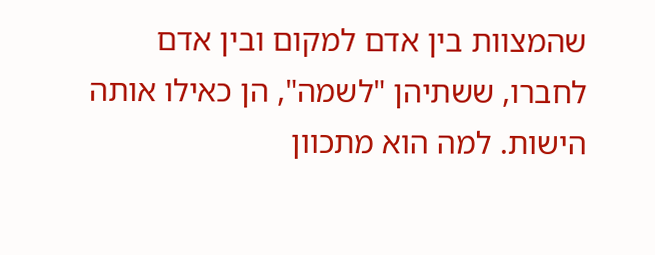שהמצוות בין אדם למקום ובין אדם לחברו, ששתיהן "לשמה", הן כאילו אותה הישות. למה הוא מתכוון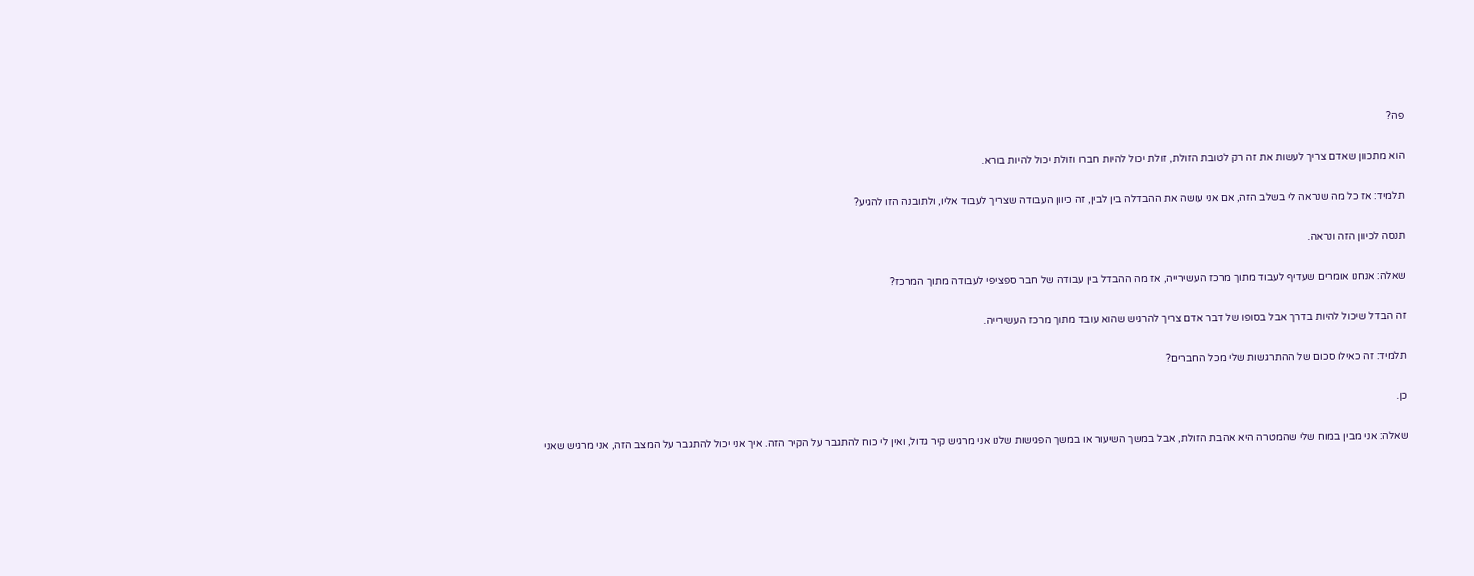פה?

הוא מתכוון שאדם צריך לעשות את זה רק לטובת הזולת, זולת יכול להיות חברו וזולת יכול להיות בורא.

תלמיד: אז כל מה שנראה לי בשלב הזה, אם אני עושה את ההבדלה בין לבין, זה כיוון העבודה שצריך לעבוד אליו, ולתובנה הזו להגיע?

תנסה לכיוון הזה ונראה.

שאלה: אנחנו אומרים שעדיף לעבוד מתוך מרכז העשירייה, אז מה ההבדל בין עבודה של חבר ספציפי לעבודה מתוך המרכז?

זה הבדל שיכול להיות בדרך אבל בסופו של דבר אדם צריך להרגיש שהוא עובד מתוך מרכז העשירייה.

תלמיד: זה כאילו סכום של ההתרגשות שלי מכל החברים?

כן.

שאלה: אני מבין במוח שלי שהמטרה היא אהבת הזולת, אבל במשך השיעור או במשך הפגישות שלנו אני מרגיש קיר גדול, ואין לי כוח להתגבר על הקיר הזה. איך אני יכול להתגבר על המצב הזה, אני מרגיש שאני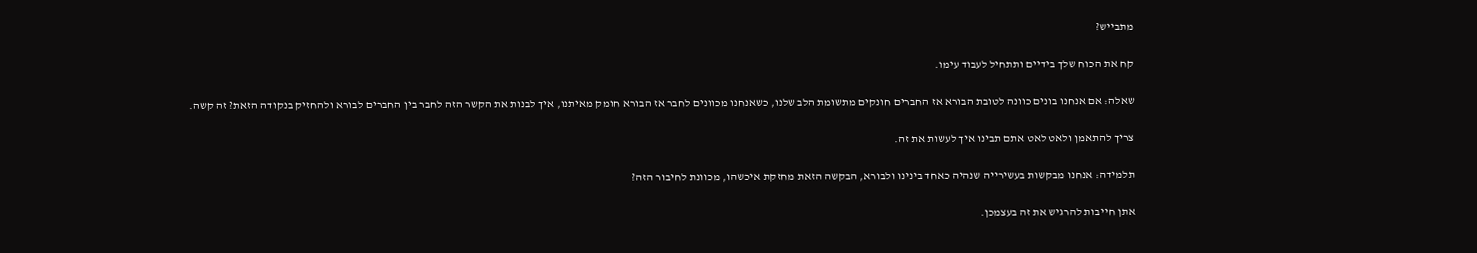מתבייש?

קח את הכוח שלך בידיים ותתחיל לעבוד עימו.

שאלה: אם אנחנו בונים כוונה לטובת הבורא אז החברים חונקים מתשומת הלב שלנו, כשאנחנו מכוונים לחבר אז הבורא חומק מאיתנו, איך לבנות את הקשר הזה לחבר בין החברים לבורא ולהחזיק בנקודה הזאת? זה קשה.

צריך להתאמן ולאט לאט אתם תבינו איך לעשות את זה.

תלמידה: אנחנו מבקשות בעשירייה שנהיה כאחד בינינו ולבורא, הבקשה הזאת מחזקת איכשהו, מכוונת לחיבור הזה?

אתן חייבות להרגיש את זה בעצמכן.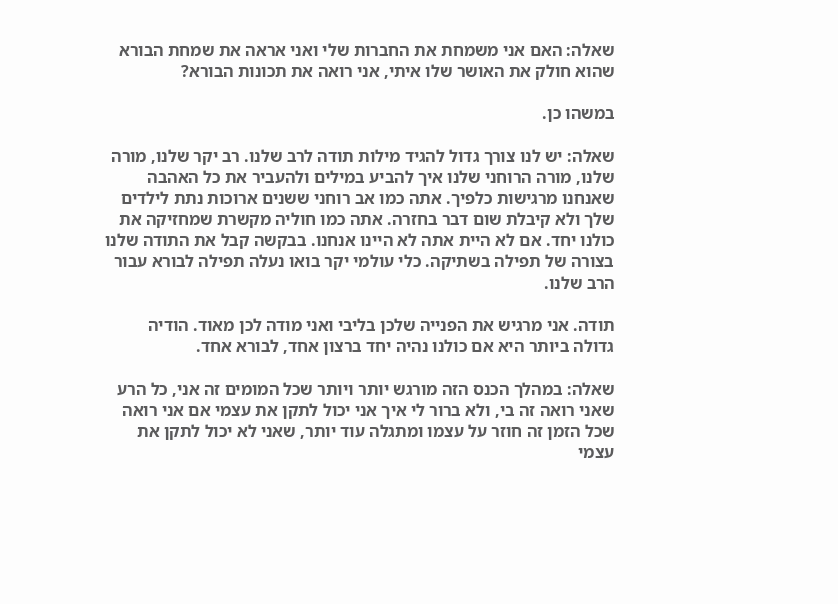שאלה: האם אני משמחת את החברות שלי ואני אראה את שמחת הבורא שהוא חולק את האושר שלו איתי, אני רואה את תכונות הבורא?

במשהו כן.

שאלה: יש לנו צורך גדול להגיד מילות תודה לרב שלנו. רב יקר שלנו, מורה שלנו, מורה הרוחני שלנו איך להביע במילים ולהעביר את כל האהבה שאנחנו מרגישות כלפיך. אתה כמו אב רוחני ששנים ארוכות נתת לילדים שלך ולא קיבלת שום דבר בחזרה. אתה כמו חוליה מקשרת שמחזיקה את כולנו יחד. אם לא היית אתה לא היינו אנחנו. בבקשה קבל את התודה שלנו בצורה של תפילה בשתיקה. כלי עולמי יקר בואו נעלה תפילה לבורא עבור הרב שלנו.

תודה. אני מרגיש את הפנייה שלכן בליבי ואני מודה לכן מאוד. הודיה גדולה ביותר היא אם כולנו נהיה יחד ברצון אחד, לבורא אחד.

שאלה: במהלך הכנס הזה מורגש יותר ויותר שכל המומים זה אני, כל הרע שאני רואה זה בי, ולא ברור לי איך אני יכול לתקן את עצמי אם אני רואה שכל הזמן זה חוזר על עצמו ומתגלה עוד יותר, שאני לא יכול לתקן את עצמי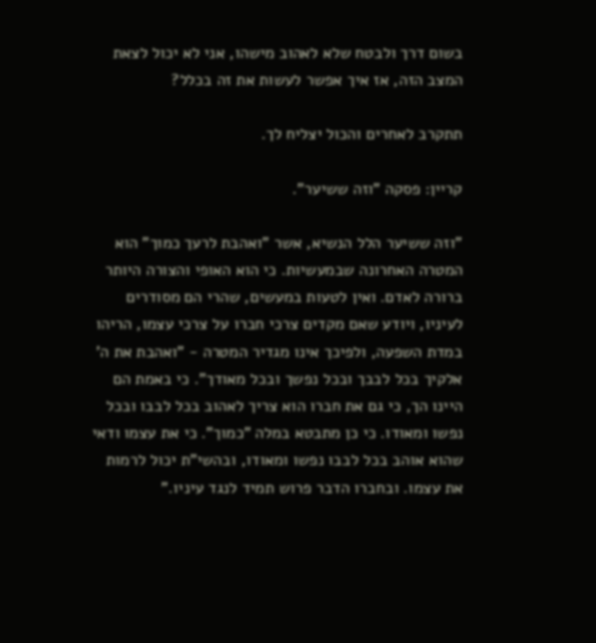בשום דרך ולבטח שלא לאהוב מישהו, אני לא יכול לצאת המצב הזה, אז איך אפשר לעשות את זה בכלל?

תתקרב לאחרים והכול יצליח לך.

קריין: פסקה "וזה ששיער".

"וזה ששיער הלל הנשיא, אשר "ואהבת לרעך כמוך" הוא המטרה האחרונה שבמעשיות. כי הוא האופי והצורה היותר ברורה לאדם. ואין לטעות במעשים, שהרי הם מסודרים לעיניו, ויודע שאם מקדים צרכי חברו על צרכי עצמו, הריהו במדת השפעה, ולפיכך אינו מגדיר המטרה - "ואהבת את ה' אלקיך בכל לבבך ובכל נפשך ובכל מאודך". כי באמת הם היינו הך, כי גם את חברו הוא צריך לאהוב בכל לבבו ובכל נפשו ומאודו. כי כן מתבטא במלה "כמוך". כי את עצמו ודאי שהוא אוהב בכל לבבו נפשו ומאודו, ובהשי"ת יכול לרמות את עצמו. ובחברו הדבר פרוש תמיד לנגד עיניו."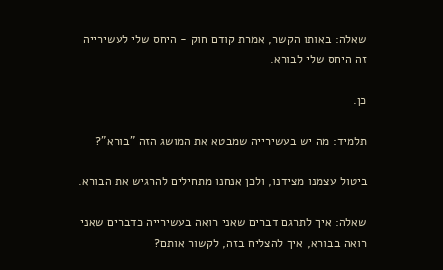שאלה: באותו הקשר, אמרת קודם חוק - היחס שלי לעשירייה זה היחס שלי לבורא.

כן.

תלמיד: מה יש בעשירייה שמבטא את המושג הזה "בורא"?

ביטול עצמנו מצידנו, ולכן אנחנו מתחילים להרגיש את הבורא.

שאלה: איך לתרגם דברים שאני רואה בעשירייה כדברים שאני רואה בבורא, איך להצליח בזה, לקשור אותם?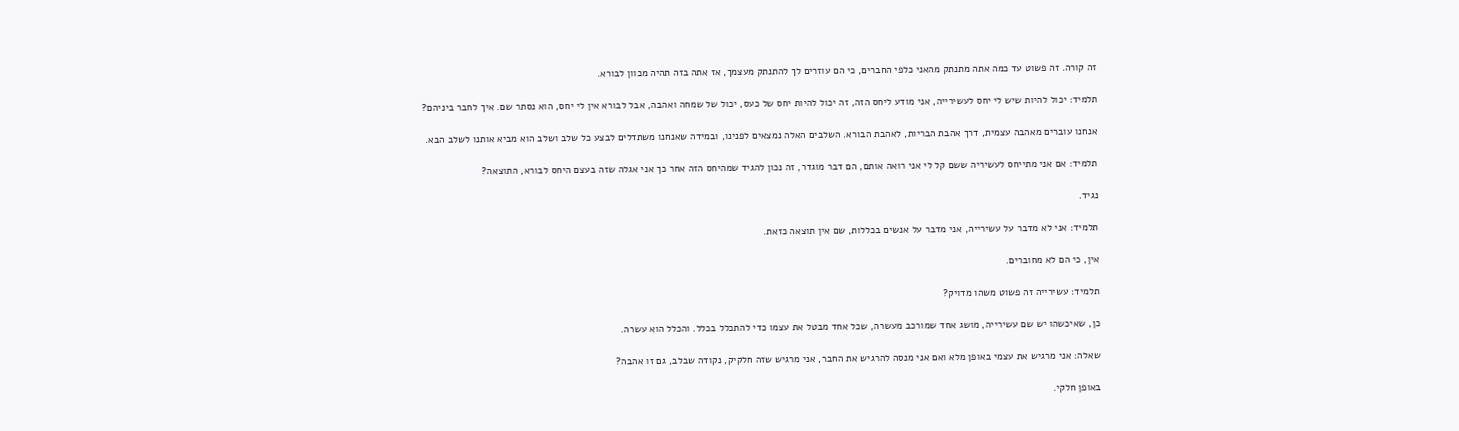זה קורה. זה פשוט עד כמה אתה מתנתק מהאני כלפי החברים, כי הם עוזרים לך להתנתק מעצמך, אז אתה בזה תהיה מכוון לבורא.

תלמיד: יכול להיות שיש לי יחס לעשירייה, אני מודע ליחס הזה, זה יכול להיות יחס של כעס, יכול של שמחה ואהבה, אבל לבורא אין לי יחס, הוא נסתר שם. איך לחבר ביניהם?

אנחנו עוברים מאהבה עצמית, דרך אהבת הבריות, לאהבת הבורא. השלבים האלה נמצאים לפנינו, ובמידה שאנחנו משתדלים לבצע כל שלב ושלב הוא מביא אותנו לשלב הבא.

תלמיד: אם אני מתייחס לעשיריה ששם קל לי אני רואה אותם, הם דבר מוגדר, זה נכון להגיד שמהיחס הזה אחר כך אני אגלה שזה בעצם היחס לבורא, התוצאה?

נגיד.

תלמיד: אני לא מדבר על עשירייה, אני מדבר על אנשים בכללות, שם אין תוצאה כזאת.

אין, כי הם לא מחוברים.

תלמיד: עשירייה זה פשוט משהו מדויק?

כן, שאיכשהו יש שם עשירייה, מושג אחד שמורכב מעשרה, שכל אחד מבטל את עצמו כדי להתכלל בכלל. והכלל הוא עשרה.

שאלה: אני מרגיש את עצמי באופן מלא ואם אני מנסה להרגיש את החבר, אני מרגיש שזה חלקיק, נקודה שבלב, גם זו אהבה?

באופן חלקי.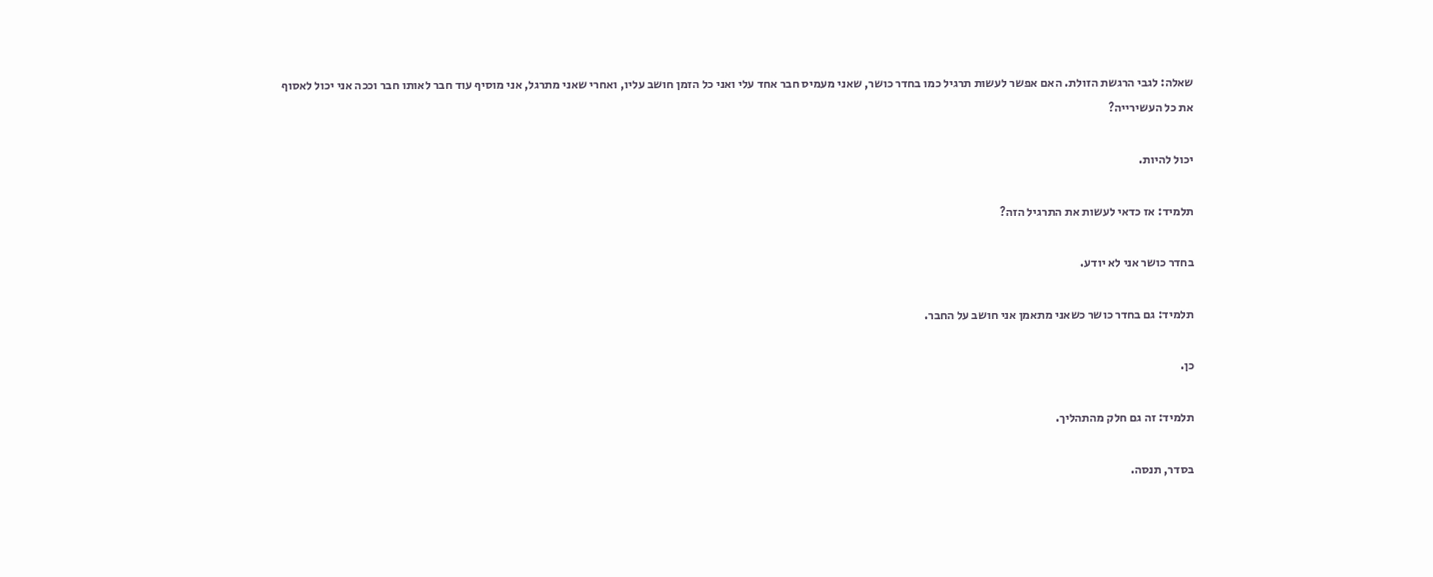שאלה: לגבי הרגשת הזולת. האם אפשר לעשות תרגיל כמו בחדר כושר, שאני מעמיס חבר אחד עלי ואני כל הזמן חושב עליו, ואחרי שאני מתרגל, אני מוסיף עוד חבר לאותו חבר וככה אני יכול לאסוף את כל העשירייה?

יכול להיות.

תלמיד: אז כדאי לעשות את התרגיל הזה?

בחדר כושר אני לא יודע.

תלמיד: גם בחדר כושר כשאני מתאמן אני חושב על החבר.

כן.

תלמיד: זה גם חלק מהתהליך.

בסדר, תנסה.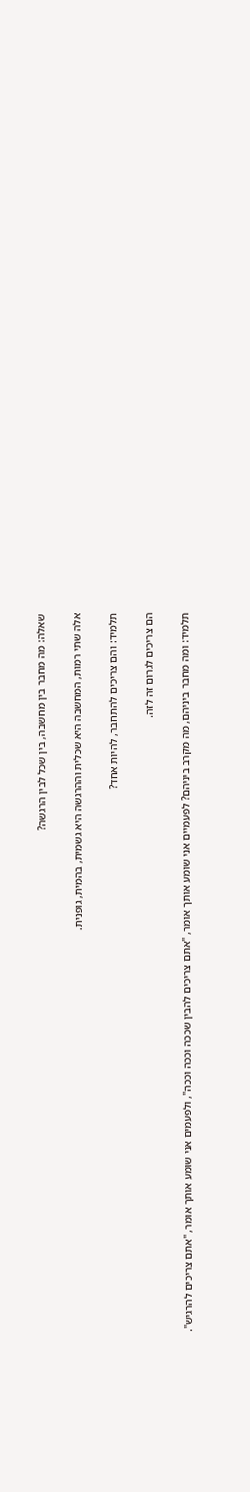שאלה: מה מחבר בין מחשבה, בין שכל לבין הרגשה?

אלה שתי רמות, המחשבה היא שכלית וההרגשה היא גשמית, בהמית, גופנית.

תלמיד: והם צריכים להתחבר, להיות אחד?

הם צריכים לגרום זה לזה.

תלמיד: ומה מחבר ביניהם, מה מקרב ביניהם? לפעמיים אני שומע אותך אומר, "אתם צריכים להבין שככה וככה וככה", ולפעמים אני שומע אותך אומר, "אתם צריכים להרגיש".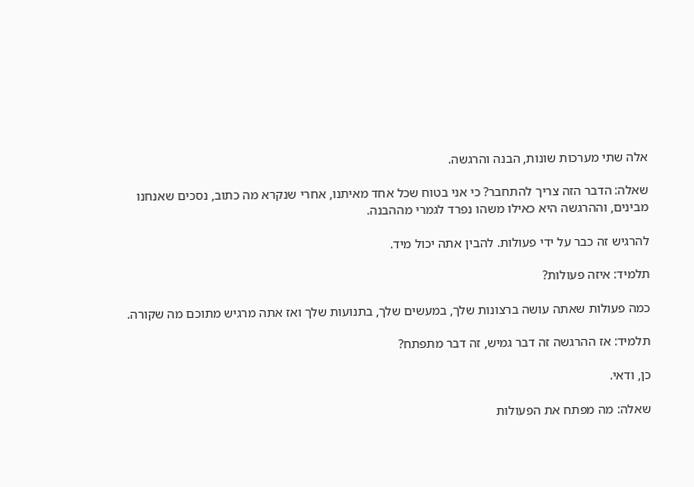אלה שתי מערכות שונות, הבנה והרגשה.

שאלה: הדבר הזה צריך להתחבר? כי אני בטוח שכל אחד מאיתנו, אחרי שנקרא מה כתוב, נסכים שאנחנו מבינים, וההרגשה היא כאילו משהו נפרד לגמרי מההבנה.

להרגיש זה כבר על ידי פעולות. להבין אתה יכול מיד.

תלמיד: איזה פעולות?

כמה פעולות שאתה עושה ברצונות שלך, במעשים שלך, בתנועות שלך ואז אתה מרגיש מתוכם מה שקורה.

תלמיד: אז ההרגשה זה דבר גמיש, זה דבר מתפתח?

כן, ודאי.

שאלה: מה מפתח את הפעולות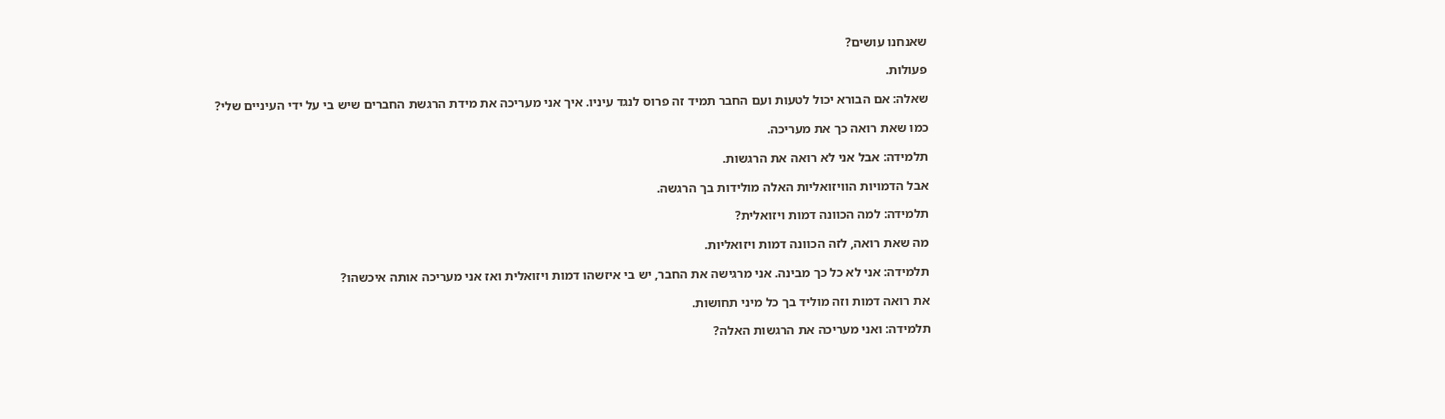שאנחנו עושים?

פעולות.

שאלה: אם הבורא יכול לטעות ועם החבר תמיד זה פרוס לנגד עיניו. איך אני מעריכה את מידת הרגשת החברים שיש בי על ידי העיניים שלי?

כמו שאת רואה כך את מעריכה.

תלמידה: אבל אני לא רואה את הרגשות.

אבל הדמויות הוויזואליות האלה מולידות בך הרגשה.

תלמידה: למה הכוונה דמות ויזואלית?

מה שאת רואה, לזה הכוונה דמות ויזואליות.

תלמידה: אני לא כל כך מבינה. אני מרגישה את החבר, יש בי איזשהו דמות ויזואלית ואז אני מעריכה אותה איכשהו?

את רואה דמות וזה מוליד בך כל מיני תחושות.

תלמידה: ואני מעריכה את הרגשות האלה?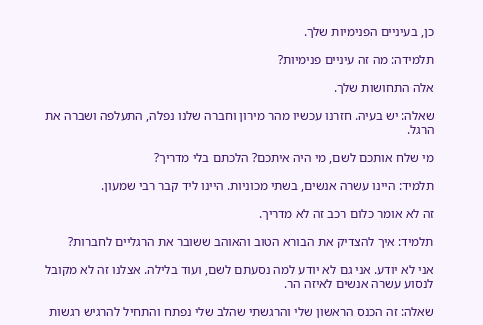כן, בעיניים הפנימיות שלך.

תלמידה: מה זה עיניים פנימיות?

אלה התחושות שלך.

שאלה: יש בעיה. חזרנו עכשיו מהר מירון וחברה שלנו נפלה, התעלפה ושברה את הרגל.

מי שלח אותכם לשם, מי היה איתכם? הלכתם בלי מדריך?

תלמיד: היינו עשרה אנשים, בשתי מכוניות. היינו ליד קבר רבי שמעון.

זה לא אומר כלום רכב זה לא מדריך.

תלמיד: איך להצדיק את הבורא הטוב והאוהב ששובר את הרגליים לחברות?

אני לא יודע. אני גם לא יודע למה נסעתם לשם, ועוד בלילה. אצלנו זה לא מקובל לנסוע עשרה אנשים לאיזה הר.

שאלה: זה הכנס הראשון שלי והרגשתי שהלב שלי נפתח והתחיל להרגיש רגשות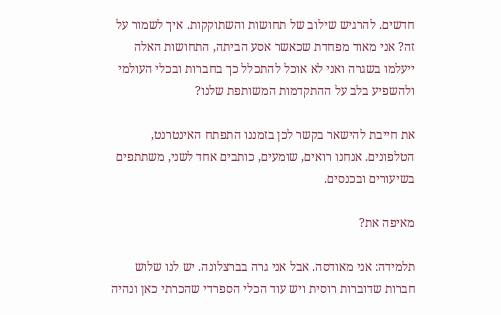חדשים. להרגיש שילוב של תחושות והשתוקקות. איך לשמור על זה? אני מאוד מפחדת שכאשר אסע הביתה, התחושות האלה ייעלמו בשגרה ואני לא אוכל להתכלל כך בחברות ובכלי העולמי ולהשפיע בלב על ההתקדמות המשותפת שלנו?

את חייבת להישאר בקשר לכן בזמננו התפתח האינטרנט, הטלפונים. אנחנו רואים, שומעים, כותבים אחד לשני, משתתפים בשיעורים ובכנסים.

מאיפה את?

תלמידה: אני מאודסה. אבל אני גרה בברצלונה. יש לנו שלוש חברות שדוברות רוסית ויש עוד הכלי הספרדי שהכרתי כאן ונהיה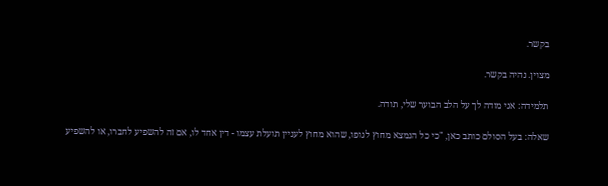בקשר.

מצוין. נהיה בקשר.

תלמידה: אני מודה לך על הלב הבוער שלי, תודה.

שאלה: בעל הסולם כותב כאן, "כי כל הנמצא מחוץ לגופו, שהוא מחוץ לעניין תועלת עצמו - דין אחד לו, אם זה להשפיע לחברו, או להשפיע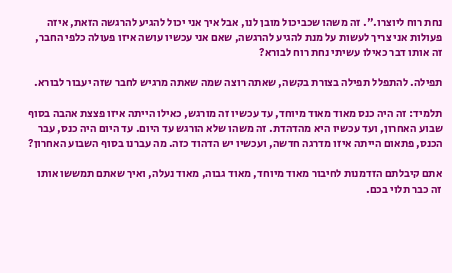נחת רוח ליוצרו.". זה משהו שכביכול מובן לנו, אבל איך אני יכול להגיע להרגשה הזאת, איזה פעולות אני צריך לעשות על מנת להגיע להרגשה, שאם אני עכשיו עושה איזו פעולה כלפי החבר, זה אותו דבר כאילו עשיתי נחת רוח לבורא?

תפילה. להתפלל תפילה בצורת בקשה, שאתה רוצה שמה שאתה מרגיש לחבר שזה יעבור לבורא.

תלמיד: זה היה כנס מאוד מאוד מיוחד, עד עכשיו זה מורגש, כאילו הייתה איזו פצצת אהבה בסוף שבוע האחרון, ועד עכשיו היא מהדהדת. זה משהו שלא הורגש עד היום. עד היום היה כנס, עבר הכנס, פתאום הייתה איזו מדרגה חדשה, ועכשיו יש הדהוד כזה. מה עברנו בסוף השבוע האחרון?

אתם קיבלתם הזדמנות לחיבור מאוד מיוחד, מאוד גבוה, מאוד נעלה, ואיך שאתם תמששו אותו זה כבר תלוי בכם.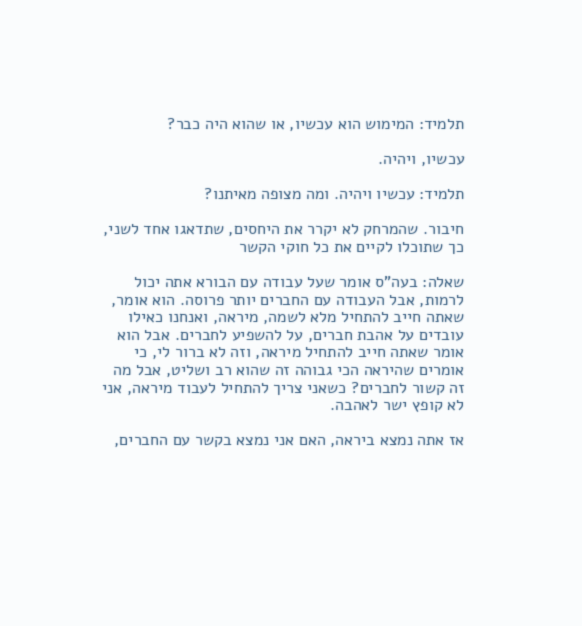תלמיד: המימוש הוא עכשיו, או שהוא היה כבר?

עכשיו, ויהיה.

תלמיד: עכשיו ויהיה. ומה מצופה מאיתנו?

חיבור. שהמרחק לא יקרר את היחסים, שתדאגו אחד לשני, כך שתוכלו לקיים את כל חוקי הקשר

שאלה: בעה"ס אומר שעל עבודה עם הבורא אתה יכול לרמות, אבל העבודה עם החברים יותר פרוסה. הוא אומר, שאתה חייב להתחיל מלא לשמה, מיראה, ואנחנו כאילו עובדים על אהבת חברים, על להשפיע לחברים. אבל הוא אומר שאתה חייב להתחיל מיראה, וזה לא ברור לי, כי אומרים שהיראה הכי גבוהה זה שהוא רב ושליט, אבל מה זה קשור לחברים? כשאני צריך להתחיל לעבוד מיראה, אני לא קופץ ישר לאהבה.

אז אתה נמצא ביראה, האם אני נמצא בקשר עם החברים,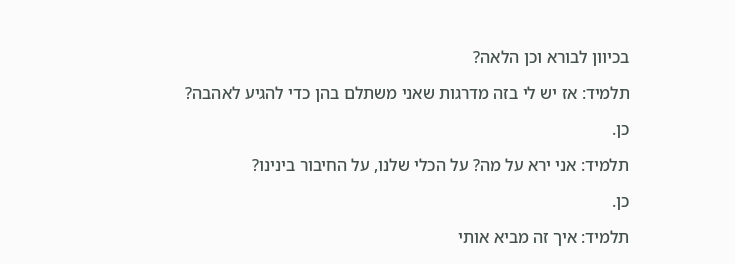בכיוון לבורא וכן הלאה?

תלמיד: אז יש לי בזה מדרגות שאני משתלם בהן כדי להגיע לאהבה?

כן.

תלמיד: אני ירא על מה? על הכלי שלנו, על החיבור בינינו?

כן.

תלמיד: איך זה מביא אותי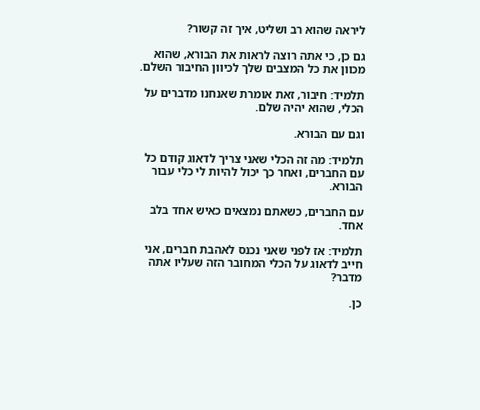ליראה שהוא רב ושליט, איך זה קשור?

גם כן, כי אתה רוצה לראות את הבורא, שהוא מכוון את כל המצבים שלך לכיוון החיבור השלם.

תלמיד: חיבור, זאת אומרת שאנחנו מדברים על הכלי, שהוא יהיה שלם.

וגם עם הבורא.

תלמיד: מה זה הכלי שאני צריך לדאוג קודם כל עם החברים, ואחר כך יכול להיות לי כלי עבור הבורא.

עם החברים, כשאתם נמצאים כאיש אחד בלב אחד.

תלמיד: אז לפני שאני נכנס לאהבת חברים, אני חייב לדאוג על הכלי המחובר הזה שעליו אתה מדבר?

כן.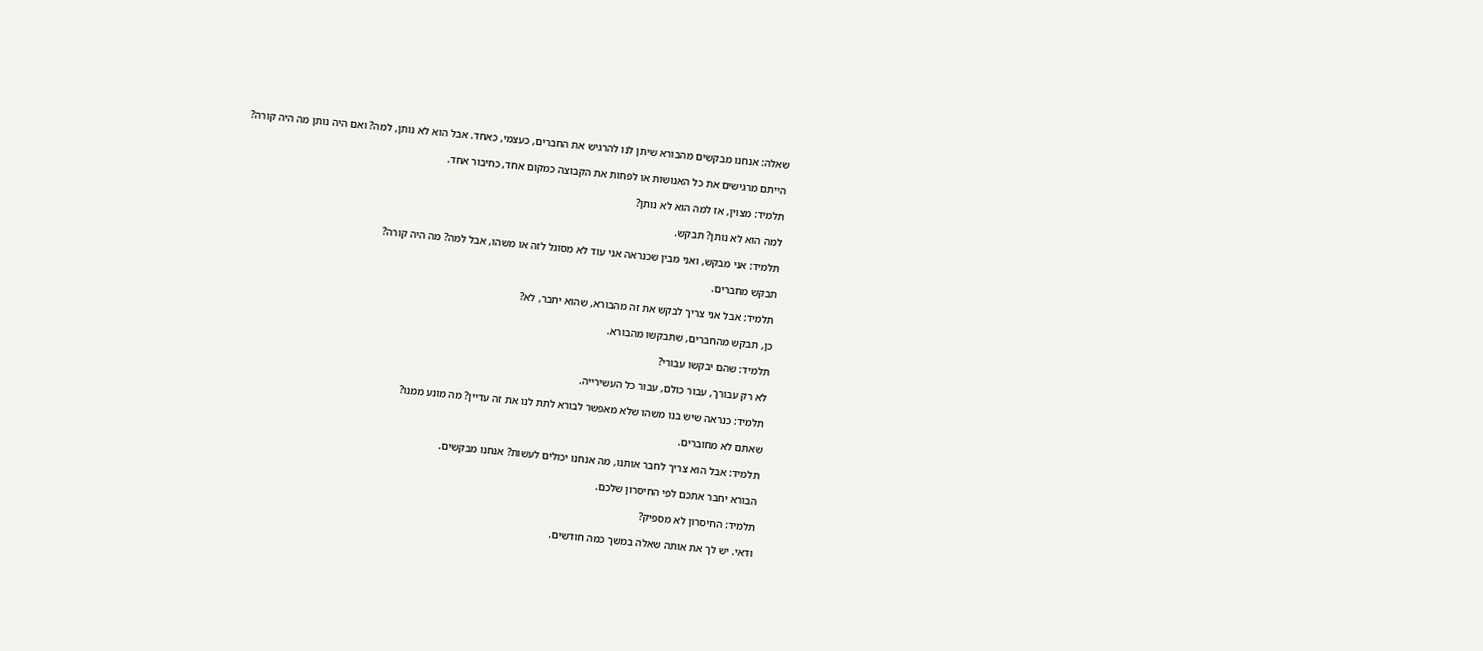שאלה: אנחנו מבקשים מהבורא שיתן לנו להרגיש את החברים, כעצמי, כאחד. אבל הוא לא נותן, למה? ואם היה נותן מה היה קורה?

הייתם מרגישים את כל האנושות או לפחות את הקבוצה כמקום אחד, כחיבור אחד.

תלמיד: מצוין, אז למה הוא לא נותן?

למה הוא לא נותן? תבקש.

תלמיד: אני מבקש, ואני מבין שכנראה אני עוד לא מסוגל לזה או משהו, אבל למה? מה היה קורה?

תבקש מחברים.

תלמיד: אבל אני צריך לבקש את זה מהבורא, שהוא יחבר, לא?

כן, תבקש מהחברים, שתבקשו מהבורא.

תלמיד: שהם יבקשו עבורי?

לא רק עבורך, עבור כולם, עבור כל העשירייה.

תלמיד: כנראה שיש בנו משהו שלא מאפשר לבורא לתת לנו את זה עדיין? מה מונע ממנו?

שאתם לא מחוברים.

תלמיד: אבל הוא צריך לחבר אותנו, מה אנחנו יכולים לעשות? אנחנו מבקשים.

הבורא יחבר אתכם לפי החיסרון שלכם.

תלמיד: החיסרון לא מספיק?

ודאי. יש לך את אותה שאלה במשך כמה חודשים.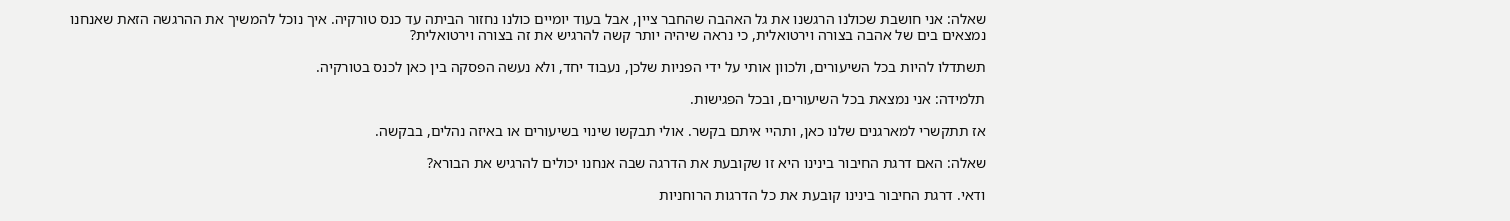שאלה: אני חושבת שכולנו הרגשנו את גל האהבה שהחבר ציין, אבל בעוד יומיים כולנו נחזור הביתה עד כנס טורקיה. איך נוכל להמשיך את ההרגשה הזאת שאנחנו נמצאים בים של אהבה בצורה וירטואלית, כי נראה שיהיה יותר קשה להרגיש את זה בצורה וירטואלית?

תשתדלו להיות בכל השיעורים, ולכוון אותי על ידי הפניות שלכן, נעבוד יחד, ולא נעשה הפסקה בין כאן לכנס בטורקיה.

תלמידה: אני נמצאת בכל השיעורים, ובכל הפגישות.

אז תתקשרי למארגנים שלנו כאן, ותהיי איתם בקשר. אולי תבקשו שינוי בשיעורים או באיזה נהלים, בבקשה.

שאלה: האם דרגת החיבור בינינו היא זו שקובעת את הדרגה שבה אנחנו יכולים להרגיש את הבורא?

ודאי. דרגת החיבור בינינו קובעת את כל הדרגות הרוחניות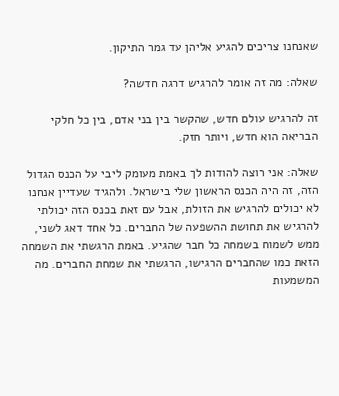שאנחנו צריכים להגיע אליהן עד גמר התיקון.

שאלה: מה זה אומר להרגיש דרגה חדשה?

זה להרגיש עולם חדש, שהקשר בין בני אדם, בין כל חלקי הבריאה הוא חדש, ויותר חזק.

שאלה: אני רוצה להודות לך באמת מעומק ליבי על הכנס הגדול הזה, זה היה הכנס הראשון שלי בישראל. ולהגיד שעדיין אנחנו לא יכולים להרגיש את הזולת, אבל עם זאת בכנס הזה יכולתי להרגיש את תחושת ההשפעה של החברים. כל אחד דאג לשני, ממש לשמוח בשמחה כל חבר שהגיע. באמת הרגשתי את השמחה הזאת כמו שהחברים הרגישו, הרגשתי את שמחת החברים. מה המשמעות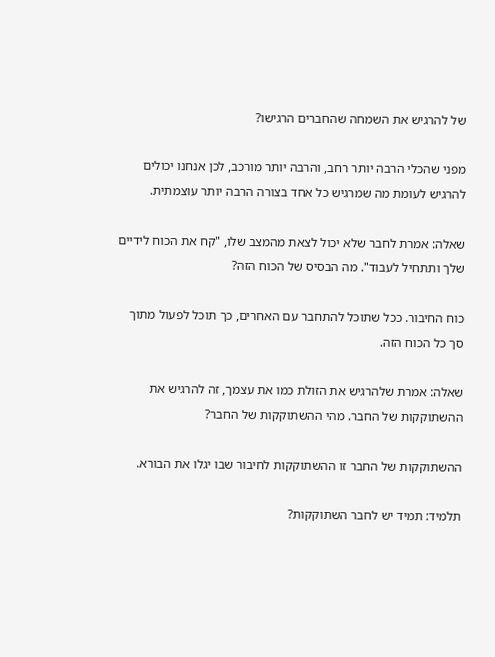של להרגיש את השמחה שהחברים הרגישו?

מפני שהכלי הרבה יותר רחב, והרבה יותר מורכב, לכן אנחנו יכולים להרגיש לעומת מה שמרגיש כל אחד בצורה הרבה יותר עוצמתית.

שאלה: אמרת לחבר שלא יכול לצאת מהמצב שלו, "קח את הכוח לידיים שלך ותתחיל לעבוד". מה הבסיס של הכוח הזה?

כוח החיבור. ככל שתוכל להתחבר עם האחרים, כך תוכל לפעול מתוך סך כל הכוח הזה.

שאלה: אמרת שלהרגיש את הזולת כמו את עצמך, זה להרגיש את ההשתוקקות של החבר. מהי ההשתוקקות של החבר?

ההשתוקקות של החבר זו ההשתוקקות לחיבור שבו יגלו את הבורא.

תלמיד: תמיד יש לחבר השתוקקות?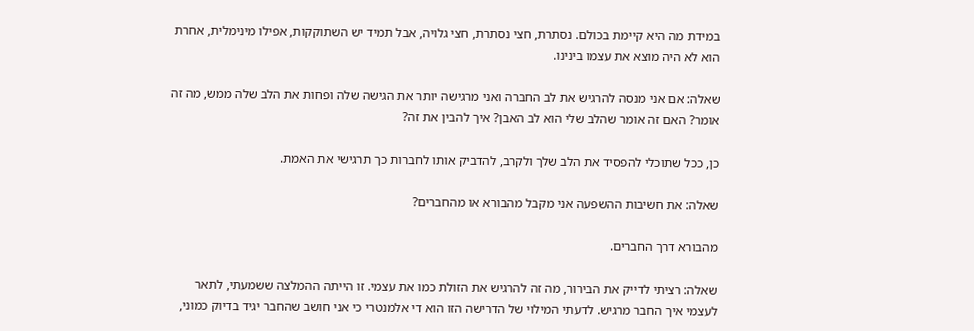במידת מה היא קיימת בכולם. נסתרת, חצי נסתרת, חצי גלויה, אבל תמיד יש השתוקקות, אפילו מינימלית, אחרת הוא לא היה מוצא את עצמו בינינו.

שאלה: אם אני מנסה להרגיש את לב החברה ואני מרגישה יותר את הגישה שלה ופחות את הלב שלה ממש, מה זה אומר? האם זה אומר שהלב שלי הוא לב האבן? איך להבין את זה?

כן, ככל שתוכלי להפסיד את הלב שלך ולקרב, להדביק אותו לחברות כך תרגישי את האמת.

שאלה: את חשיבות ההשפעה אני מקבל מהבורא או מהחברים?

מהבורא דרך החברים.

שאלה: רציתי לדייק את הבירור, מה זה להרגיש את הזולת כמו את עצמי. זו הייתה ההמלצה ששמעתי, לתאר לעצמי איך החבר מרגיש. לדעתי המילוי של הדרישה הזו הוא די אלמנטרי כי אני חושב שהחבר יגיד בדיוק כמוני,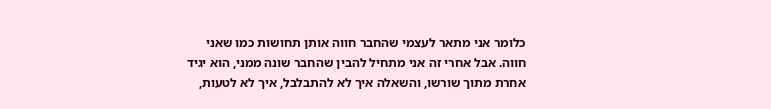כלומר אני מתאר לעצמי שהחבר חווה אותן תחושות כמו שאני חווה. אבל אחרי זה אני מתחיל להבין שהחבר שונה ממני, הוא יגיד אחרת מתוך שורשו, והשאלה איך לא להתבלבל, איך לא לטעות,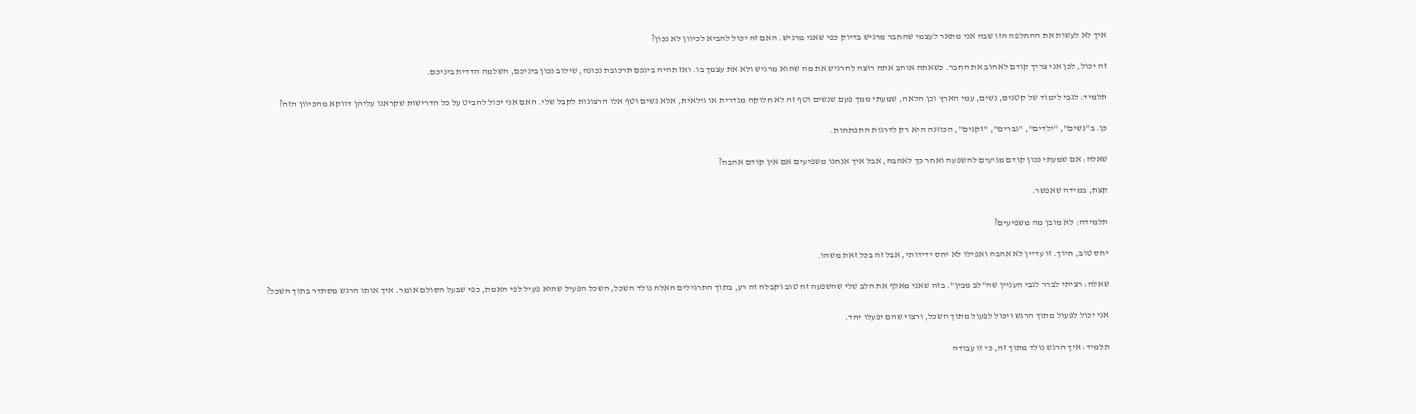איך לא לעשות את ההחלפה הזו שבה אני מתאר לעצמי שהחבר מרגיש בדיוק כפי שאני מרגיש. האם זה יכול להביא לכיוון לא נכון?

זה יכול, לכן אני צריך קודם לאהוב את החבר. כשאתה אוהב אתה רוצה להרגיש את מה שהוא מרגיש ולא את עצמך בו. ואז תהיה בינכם תרכובת נכונה, שילוב נכון ביניכם, השלמה הדדית ביניכם.

תלמיד: לגבי לימוד של קטנים, נשים, עמי הארץ וכן הלאה, שמעתי ממך פעם שנשים וטף זה לא חלוקה מגדרית או גילאית, אלא נשים וטף אלו הרצונות לקבל שלי. האם אני יכול להביט על כל הדרישות שקראנו עליהן דווקא מהכיוון הזה?

כן. ב"נשים", "ילדים", "גברים", "זקנים", הכוונה היא רק לדרגות התפתחות.

שאלה: אם שמעתי נכון קודם מגיעים להשפעה ואחר כך לאהבה, אבל איך אנחנו משפיעים אם אין קודם אהבה?

קצת, במידה שאפשר.

תלמידה: לא מובן מה משפיעים?

יחס טוב, חיוך. זו עדיין לא אהבה ואפילו לא יחס ידידותי, אבל זה בכל זאת משהו.

שאלה: רציתי לברר לגבי העניין שה"לב מבין". בזה שאני מאלף את הלב שלי שהשפעה זה טוב וקבלה זה רע, בתוך התרגילים האלה נולד השכל, השכל הפעיל שהוא פעיל לפי האמת, כפי שבעל הסולם אומר. איך אותו הרגש מסתדר בתוך השכל?

אני יכול לפעול מתוך הרגש ויכול לפעול מתוך השכל, ורצוי שהם יפעלו יחד.

תלמיד: איך הרגש נולד מתוך זה, כי זו עבודה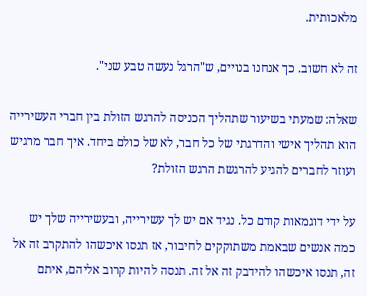מלאכותית.

זה לא חשוב. כך אנחנו בנויים, ש"הרגל נעשה טבע שני".

שאלה: שמעתי בשיעור שתהליך הכניסה להרגש הזולת בין חברי העשירייה הוא תהליך אישי והדרגתי של כל חבר, לא של כולם ביחד. איך חבר מרגיש ועוזר לחברים להגיע להרגשת הרגש הזולת?

על ידי דוגמאות קודם כל. נגיד אם יש לך עשירייה, ובעשירייה שלך יש כמה אנשים שבאמת משתוקקים לחיבור, אז תנסו איכשהו להתקרב זה אל זה, תנסו איכשהו להידבק זה אל זה. תנסה להיות קרוב אליהם, איתם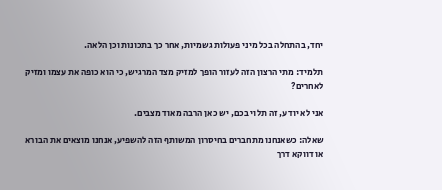יחד, בהתחלה בכל מיני פעולות גשמיות, אחר כך בתכונות וכן הלאה.

תלמיד: מתי הרצון הזה לעזור הופך למזיק מצד המרגיש, כי הוא כופה את עצמו ומזיק לאחרים?

אני לא יודע, זה תלוי בכם, יש כאן הרבה מאוד מצבים.

שאלה: כשאנחנו מתחברים בחיסרון המשותף הזה להשפיע, אנחנו מוצאים את הבורא או דווקא דרך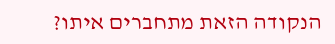הנקודה הזאת מתחברים איתו?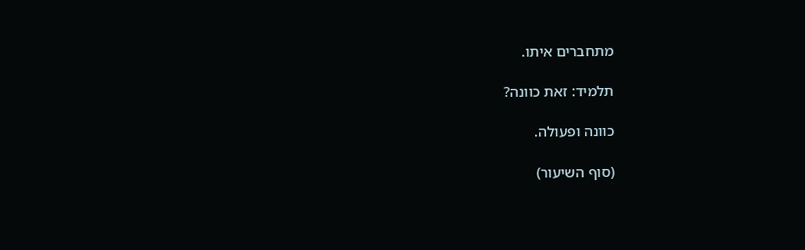מתחברים איתו.

תלמיד: זאת כוונה?

כוונה ופעולה.

(סוף השיעור)